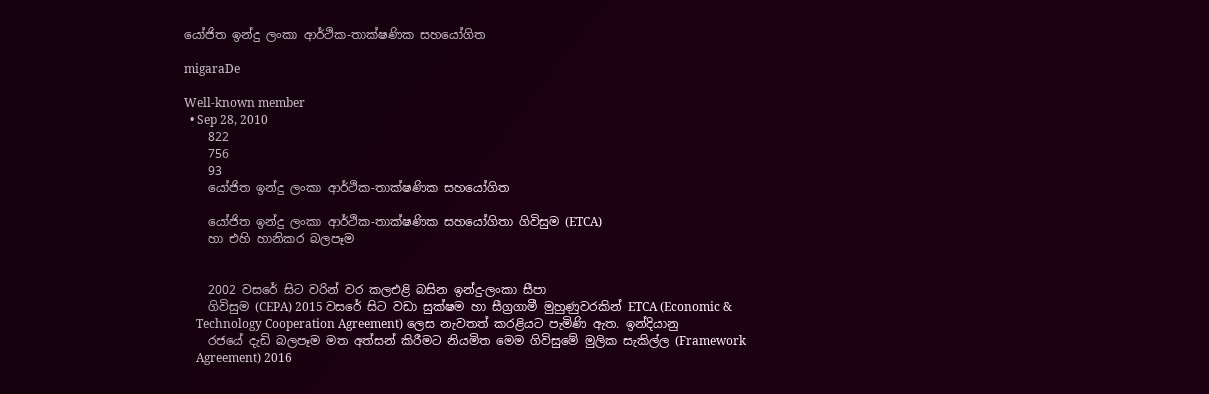යෝජිත ඉන්දු ලංකා ආර්ථික-තාක්ෂණික සහයෝගිත

migaraDe

Well-known member
  • Sep 28, 2010
    822
    756
    93
    යෝජිත ඉන්දු ලංකා ආර්ථික-තාක්ෂණික සහයෝගිත

    යෝජිත ඉන්දු ලංකා ආර්ථික-තාක්ෂණික සහයෝගිතා ගිවිසුම (ETCA)
    හා එහි හානිකර බලපෑම


    2002 වසරේ සිට වරින් වර කලඑළි බසින ඉන්දු-ලංකා සීපා
    ගිවිසුම (CEPA) 2015 වසරේ සිට වඩා සුක්ෂම හා සීග්‍රගාමී මුහුණුවරකින් ETCA (Economic &
    Technology Cooperation Agreement) ලෙස නැවතත් කරළියට පැමිණි ඇත. ඉන්දියානු
    රජයේ දැඩි බලපෑම මත අත්සන් කිරීමට නියමිත මෙම ගිවිසුමේ මුලික සැකිල්ල (Framework
    Agreement) 2016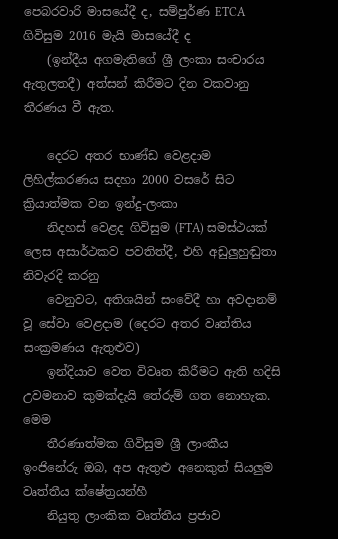පෙබරවාරි මාසයේදී ද, සම්පුර්ණ ETCA ගිවිසුම 2016 මැයි මාසයේදී ද
    (ඉන්දීය අගමැතිගේ ශ්‍රී ලංකා සංචාරය ඇතුලතදී) අත්සන් කිරීමට දින වකවානු තීරණය වී ඇත.

    දෙරට අතර භාණ්ඩ වෙළදාම ලිහිල්කරණය සදහා 2000 වසරේ සිට ක්‍රියාත්මක වන ඉන්දු-ලංකා
    නිදහස් වෙළද ගිවිසුම (FTA) සමස්ථයක් ලෙස අසාර්ථකව පවතිත්දී, එහි අඩුලුහුඬුතා නිවැරදි කරනු
    වෙනුවට, අතිශයින් සංවේදී හා අවදානම් වූ සේවා වෙළදාම (දෙරට අතර වෘත්තිය සංක්‍රමණය ඇතුළුව)
    ඉන්දියාව වෙත විවෘත කිරීමට ඇති හදිසි උවමනාව කුමක්දැයි තේරුම් ගත නොහැක. මෙම
    තීරණාත්මක ගිවිසුම ශ්‍රී ලාංකීය ඉංජිනේරු ඔබ, අප ඇතුළු අනෙකුත් සියලුම වෘත්තීය ක්ෂේත්‍රයන්හී
    නියුතු ලාංකික වෘත්තීය ප්‍රජාව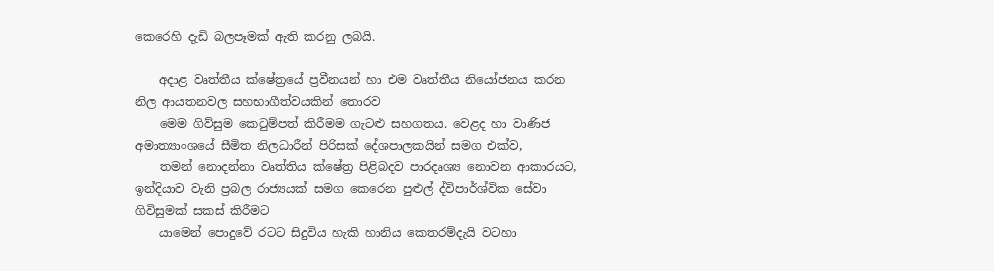කෙරෙහි දැඩි බලපෑමක් ඇති කරනු ලබයි.

    අදාළ වෘත්තීය ක්ෂේත්‍රයේ ප්‍රවීනයන් හා එම වෘත්තීය නියෝජනය කරන නිල ආයතනවල සහභාගීත්වයකින් තොරව
    මෙම ගිව්සුම කෙටුම්පත් කිරීමම ගැටළු සහගතය. වෙළද හා වාණිජ අමාත්‍යාංශයේ සීමිත නිලධාරීන් පිරිසක් දේශපාලකයින් සමග එක්ව,
    තමන් නොදන්නා වෘත්තිය ක්ෂේත්‍ර පිළිබදව පාරදෘශ්‍ය නොවන ආකාරයට, ඉන්දියාව වැනි ප්‍රබල රාජ්‍යයක් සමග කෙරෙන පුළුල් ද්විපාර්ශ්වික සේවා ගිවිසුමක් සකස් කිරීමට
    යාමෙන් පොදුවේ රටට සිදුවිය හැකි හානිය කෙතරම්දැයි වටහා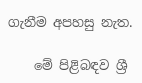ගැනීම අපහසු නැත.

    මේ පිළිබඳව ශ්‍රී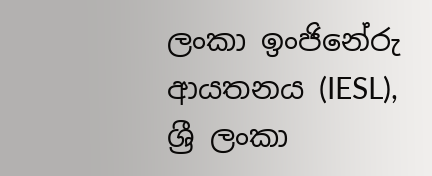ලංකා ඉංජිනේරු ආයතනය (IESL), ශ්‍රී ලංකා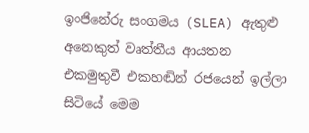ඉංජිනේරු සංගමය (SLEA) ඇතුළු අනෙකුත් වෘත්තීය ආයතන එකමුතුවී එකහඬින් රජයෙන් ඉල්ලා සිටියේ මෙම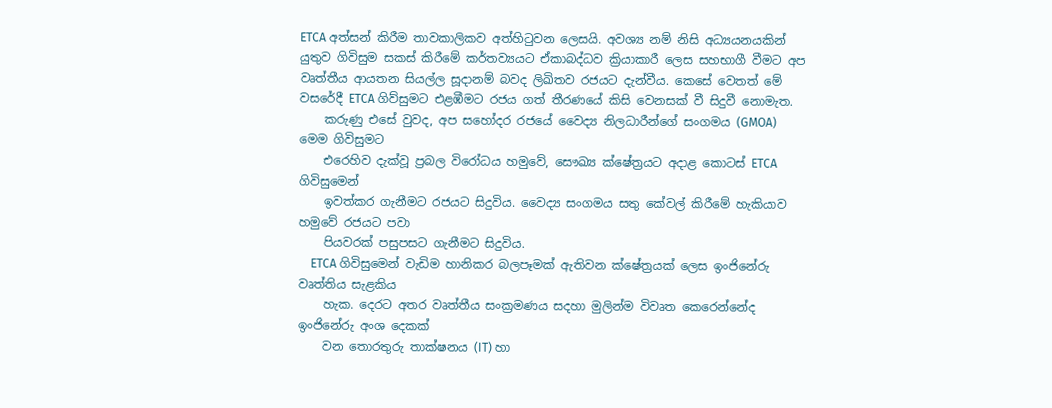ETCA අත්සන් කිරීම තාවකාලිකව අත්හිටුවන ලෙසයි. අවශ්‍ය නම් නිසි අධ්‍යයනයකින් යුතුව ගිවිසුම සකස් කිරීමේ කර්තව්‍යයට ඒකාබද්ධව ක්‍රියාකාරී ලෙස සහභාගී වීමට අප වෘත්තීය ආයතන සියල්ල සූදානම් බවද ලිඛිතව රජයට දැන්වීය. කෙසේ වෙතත් මේ වසරේදී ETCA ගිව්සුමට එළඹීමට රජය ගත් තීරණයේ කිසි වෙනසක් වී සිදුවී නොමැත.
    කරුණු එසේ වුවද, අප සහෝදර රජයේ වෛද්‍ය නිලධාරීන්ගේ සංගමය (GMOA) මෙම ගිවිසුමට
    එරෙහිව දැක්වූ ප්‍රබල විරෝධය හමුවේ, සෞඛ්‍ය ක්ෂේත්‍රයට අදාළ කොටස් ETCA ගිවිසුමෙන්
    ඉවත්කර ගැනීමට රජයට සිදුවිය. වෛද්‍ය සංගමය සතු කේවල් කිරීමේ හැකියාව හමුවේ රජයට පවා
    පියවරක් පසුපසට ගැනීමට සිදුවිය.
    ETCA ගිවිසුමෙන් වැඩිම හානිකර බලපෑමක් ඇතිවන ක්ෂේත්‍රයක් ලෙස ඉංජිනේරු වෘත්තිය සැළකිය
    හැක. දෙරට අතර වෘත්තීය සංක්‍රමණය සදහා මුලින්ම විවෘත කෙරෙන්නේද ඉංජිනේරු අංශ දෙකක්
    වන තොරතුරු තාක්ෂනය (IT) හා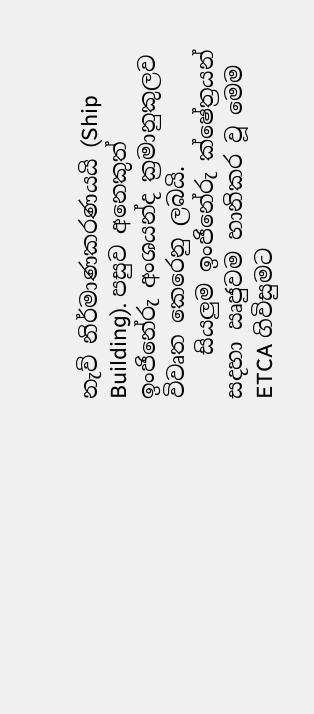නැව් නිර්මාණකරණයයි (Ship Building). පසුව අනෙකුත් ඉංජිනේරු අංශයන්ද ක්‍රමානුකුලව විවෘත කෙරෙනු ලබයි.
    සියලුම ඉංජිනේරු ක්ෂේත්‍රයන් සදහා ඍජුවම හානිකර වූ මෙම ETCA ගිවිසුමට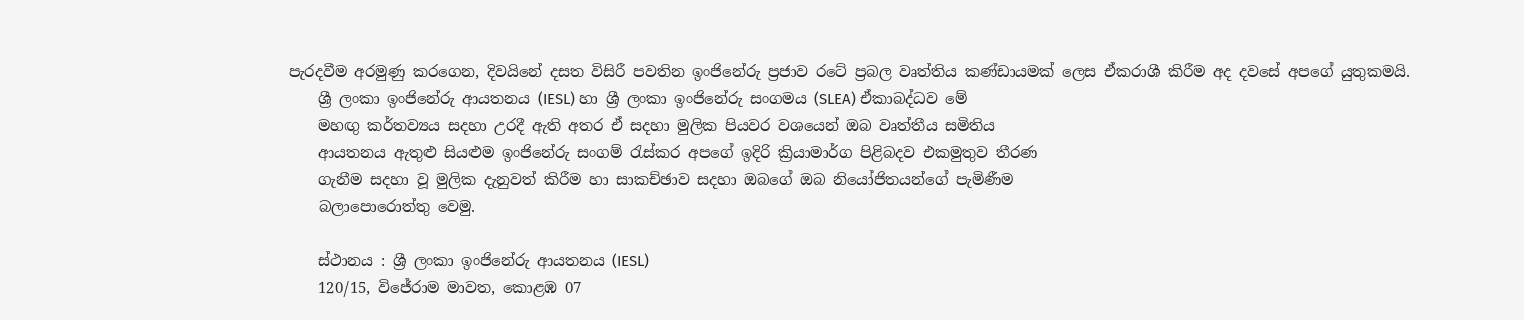පැරදවීම අරමුණු කරගෙන, දිවයිනේ දසත විසිරී පවතින ඉංජිනේරු ප්‍රජාව රටේ ප්‍රබල වෘත්තිය කණ්ඩායමක් ලෙස ඒකරාශී කිරීම අද දවසේ අපගේ යුතුකමයි.
    ශ්‍රී ලංකා ඉංජිනේරු ආයතනය (IESL) හා ශ්‍රී ලංකා ඉංජිනේරු සංගමය (SLEA) ඒකාබද්ධව මේ
    මහඟු කර්තව්‍යය සදහා උරදී ඇති අතර ඒ සදහා මුලික පියවර වශයෙන් ඔබ වෘත්තීය සමිතිය
    ආයතනය ඇතුළු සියළුම ඉංජිනේරු සංගම් රැස්කර අපගේ ඉදිරි ක්‍රියාමාර්ග පිළිබදව එකමුතුව තීරණ
    ගැනීම සදහා වූ මුලික දැනුවත් කිරීම හා සාකච්ඡාව සදහා ඔබගේ ඔබ නියෝජිතයන්ගේ පැමිණීම
    බලාපොරොත්තු වෙමු.

    ස්ථානය : ශ්‍රී ලංකා ඉංජිනේරු ආයතනය (IESL)
    120/15, විජේරාම මාවත, කොළඹ 07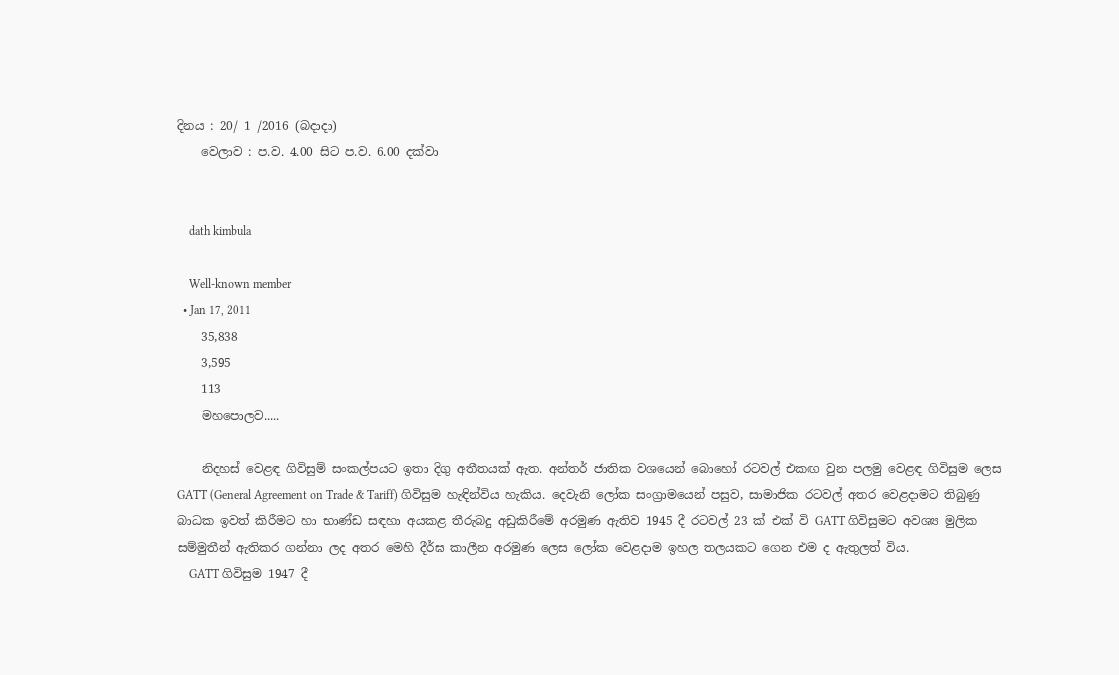දිනය : 20/ 1 /2016 (බදාදා)
    වෙලාව : ප.ව. 4.00 සිට ප.ව. 6.00 දක්වා


    dath kimbula

    Well-known member
  • Jan 17, 2011
    35,838
    3,595
    113
    මහපොලව.....

    නිදහස් වෙළඳ ගිවිසුම් සංකල්පයට ඉතා දිගු අතීතයක් ඇත. අන්තර් ජාතික වශයෙන් බොහෝ රටවල් එකඟ වුන පලමු වෙළඳ ගිවිසුම ලෙස GATT (General Agreement on Trade & Tariff) ගිවිසුම හැඳින්විය හැකිය. දෙවැනි ලෝක සංග්‍රාමයෙන් පසුව, සාමාජික රටවල් අතර වෙළදාමට තිබුණු බාධක ඉවත් කිරීමට හා භාණ්ඩ සඳහා අයකළ තීරුබදු අඩුකිරීමේ අරමුණ ඇතිව 1945 දී රටවල් 23 ක් එක් වි GATT ගිවිසුමට අවශ්‍ය මුලික සම්මුතීන් ඇතිකර ගන්නා ලද අතර මෙහි දීර්ඝ කාලීන අරමුණ ලෙස ලෝක වෙළදාම ඉහල තලයකට ගෙන එම ද ඇතුලත් විය.
    GATT ගිවිසුම 1947 දී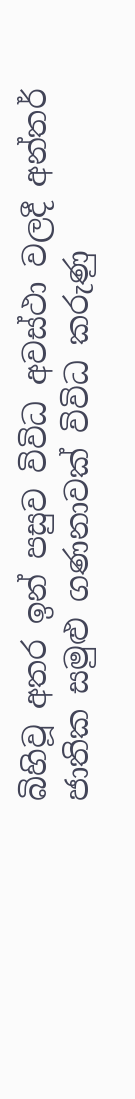බිහිවූ අතර ඉන් පසුව විවිධ අවස්ථා වලදී අන්තර් ජාතික සමුළු ගණනාවක් විවිධ කරුණු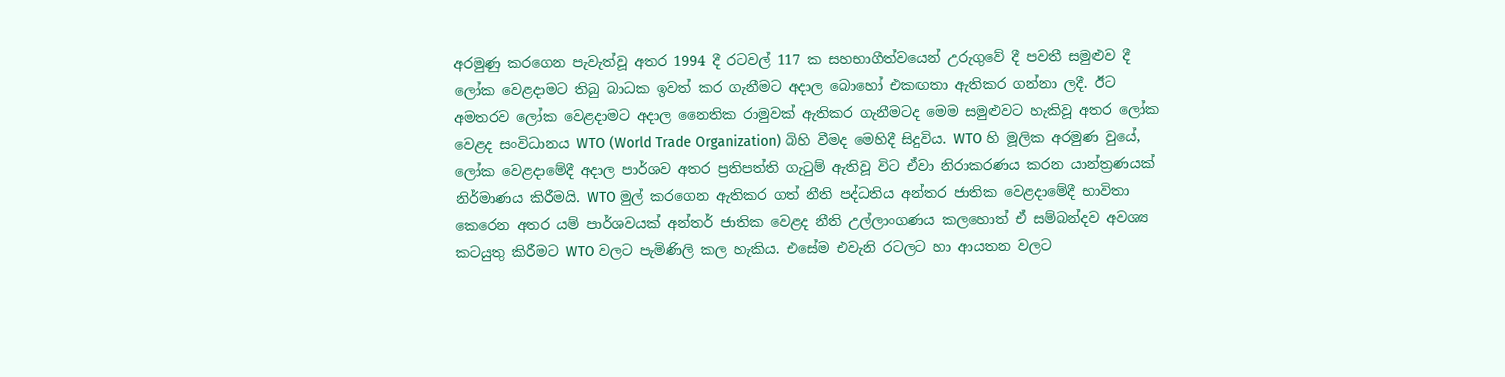අරමුණු කරගෙන පැවැත්වූ අතර 1994 දී රටවල් 117 ක සහභාගීත්වයෙන් උරුගුවේ දී පවතී සමුළුව දී ලෝක වෙළදාමට තිබු බාධක ඉවත් කර ගැනීමට අදාල බොහෝ එකඟතා ඇතිකර ගන්නා ලදී. ඊට අමතරව ලෝක වෙළදාමට අදාල නෛතික රාමුවක් ඇතිකර ගැනීමටද මෙම සමුළුවට හැකිවූ අතර ලෝක වෙළද සංවිධානය WTO (World Trade Organization) බිහි වීමද මෙහිදී සිදුවිය. WTO හි මූලික අරමුණ වුයේ, ලෝක වෙළදාමේදී අදාල පාර්ශව අතර ප්‍රතිපත්ති ගැටුම් ඇතිවූ විට ඒවා නිරාකරණය කරන යාන්ත්‍රණයක් නිර්මාණය කිරීමයි. WTO මුල් කරගෙන ඇතිකර ගත් නීති පද්ධතිය අන්තර ජාතික වෙළදාමේදී භාවිතා කෙරෙන අතර යම් පාර්ශවයක් අන්තර් ජාතික වෙළද නීති උල්ලාංගණය කලහොත් ඒ සම්බන්දව අවශ්‍ය කටයුතු කිරීමට WTO වලට පැමිණිලි කල හැකිය. එසේම එවැනි රටලට හා ආයතන වලට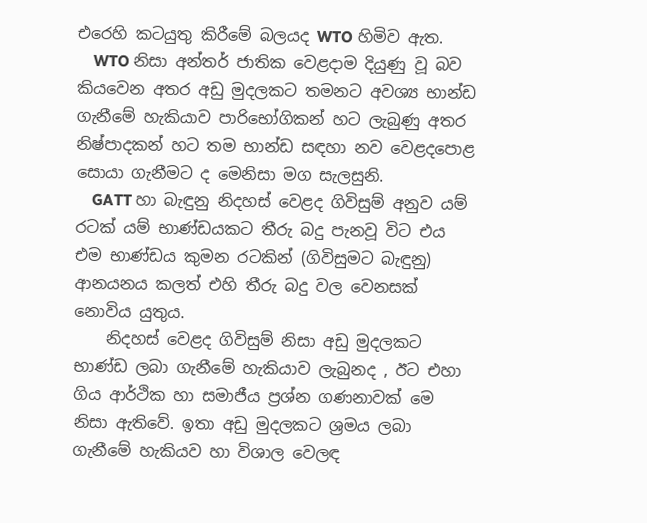එරෙහි කටයුතු කිරීමේ බලයද WTO හිමිව ඇත.
    WTO නිසා අන්තර් ජාතික වෙළදාම දියුණු වූ බව කියවෙන අතර අඩු මුදලකට තමනට අවශ්‍ය භාන්ඩ ගැනීමේ හැකියාව පාරිභෝගිකන් හට ලැබුණු අතර නිෂ්පාදකන් හට තම භාන්ඩ සඳහා නව වෙළදපොළ සොයා ගැනීමට ද මෙනිසා මග සැලසුනි.
    GATT හා බැඳුනු නිදහස් වෙළද ගිවිසුම් අනුව යම් රටක් යම් භාණ්ඩයකට තීරු බදු පැනවූ විට එය එම භාණ්ඩය කුමන රටකින් (ගිවිසුමට බැඳුනු) ආනයනය කලත් එහි තීරු බදු වල වෙනසක් නොවිය යුතුය.
    නිදහස් වෙළද ගිවිසුම් නිසා අඩු මුදලකට භාණ්ඩ ලබා ගැනීමේ හැකියාව ලැබුනද , ඊට එහා ගිය ආර්ථික හා සමාජීය ප්‍රශ්න ගණනාවක් මෙ නිසා ඇතිවේ. ඉතා අඩු මුදලකට ශ්‍රමය ලබා ගැනීමේ හැකියව හා විශාල වෙලඳ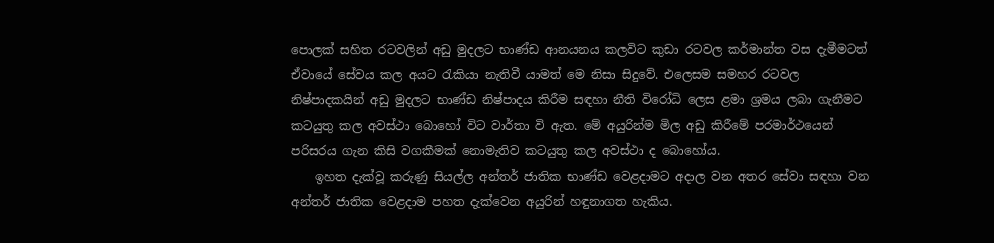පොලක් සහිත රටවලින් අඩු මුදලට භාණ්ඩ ආනයනය කලවිට කුඩා රටවල කර්මාන්ත වස දැමීමටත් ඒවායේ සේවය කල අයට රැකියා නැතිවී යාමත් මෙ නිසා සිදුවේ. එලෙසම සමහර රටවල නිෂ්පාදකයින් අඩු මුදලට භාණ්ඩ නිෂ්පාදය කිරීම සඳහා නීති විරෝධි ලෙස ළමා ශ්‍රමය ලබා ගැනීමට කටයුතු කල අවස්ථා බොහෝ විට වාර්තා වි ඇත. මේ අයුරින්ම මිල අඩු කිරීමේ පරමාර්ථයෙන් පරිසරය ගැන කිසි වගකීමක් නොමැතිව කටයුතු කල අවස්ථා ද බොහෝය.
    ඉහත දැක්වූ කරුණු සියල්ල අන්තර් ජාතික භාණ්ඩ වෙළදාමට අදාල වන අතර සේවා සඳහා වන අන්තර් ජාතික වෙළදාම පහත දැක්වෙන අයුරින් හඳුනාගත හැකිය.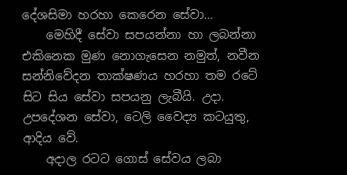දේශසිමා හරහා කෙරෙන සේවා…
    මෙහිදී සේවා සපයන්නා හා ලබන්නා එකිනෙක මුණ නොගැසෙන නමුත්, නවීන සන්නිවේදන තාක්ෂණය හරහා තම රටේ සිට සිය සේවා සපයනු ලැබීයි. උදා. උපදේශන සේවා, ටෙලි වෛද්‍ය කටයුතු, ආදිය වේ.
    අදාල රටට ගොස් සේවය ලබා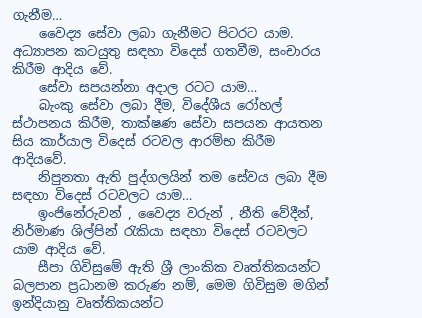ගැනීම…
    වෛද්‍ය සේවා ලබා ගැනීමට පිටරට යාම. අධ්‍යාපන කටයුතු සඳහා විදෙස් ගතවීම, සංචාරය කිරීම ආදිය වේ.
    සේවා සපයන්නා අදාල රටට යාම…
    බැංකු සේවා ලබා දීම, විදේශීය රෝහල් ස්ථාපනය කිරීම, තාක්ෂණ සේවා සපයන ආයතන සිය කාර්යාල විදෙස් රටවල ආරම්භ කිරීම ආදියවේ.
    නිපුනතා ඇති පුද්ගලයින් තම සේවය ලබා දීම සඳහා විදෙස් රටවලට යාම…
    ඉංජිනේරුවන් , වෛද්‍ය වරුන් , නීති වේදීන්, නිර්මාණ ශිල්පින් රැකියා සඳහා විදෙස් රටවලට යාම ආදිය වේ.
    සීපා ගිවිසුමේ ඇති ශ්‍රී ලාංකික වෘත්තිකයන්ට බලපාන ප්‍රධානම කරුණ නම්, මෙම ගිවිසුම මගින් ඉන්දියානු වෘත්තිකයන්ට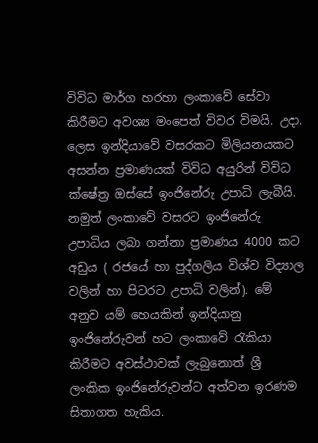විවිධ මාර්ග හරහා ලංකාවේ සේවා කිරීමට අවශ්‍ය මංපෙත් විවර විමයි. උදා. ලෙස ඉන්දියාවේ වසරකට මිලියනයකට අසන්න ප්‍රමාණයක් විවිධ අයුරින් විවිධ ක්ෂේත්‍ර ඔස්සේ ඉංජිනේරු උපාධි ලැබීයි. නමුත් ලංකාවේ වසරට ඉංජිනේරු උපාධිය ලබා ගන්නා ප්‍රමාණය 4000 කට අඩුය ( රජයේ හා පුද්ගලිය විශ්ව විද්‍යාල වලින් හා පිටරට උපාධි වලින්). මේ අනුව යම් හෙයකින් ඉන්දියානු ඉංජිනේරුවන් හට ලංකාවේ රැකියා කිරීමට අවස්ථාවක් ලැබුනොත් ශ්‍රී ලංකික ඉංජිනේරුවන්ට අත්වන ඉරණම සිතාගත හැකිය.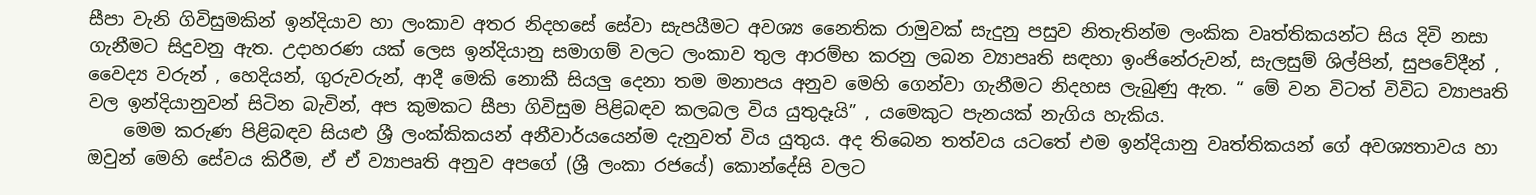සීපා වැනි ගිවිසුමකින් ඉන්දියාව හා ලංකාව අතර නිදහසේ සේවා සැපයීමට අවශ්‍ය නෛතික රාමුවක් සැදුනු පසුව නිතැතින්ම ලංකික වෘත්තිකයන්ට සිය දිවි නසා ගැනීමට සිදුවනු ඇත. උදාහරණ යක් ලෙස ඉන්දියානු සමාගම් වලට ලංකාව තුල ආරම්භ කරනු ලබන ව්‍යාපෘති සඳහා ඉංජිනේරුවන්, සැලසුම් ශිල්පින්, සුපවේදීන් , වෛද්‍ය වරුන් , හෙදියන්, ගුරුවරුන්, ආදී මෙකි නොකී සියලු දෙනා තම මනාපය අනුව මෙහි ගෙන්වා ගැනීමට නිදහස ලැබුණු ඇත. “ මේ වන විටත් විවිධ ව්‍යාපෘති වල ඉන්දියානුවන් සිටින බැවින්, අප කුමකට සීපා ගිවිසුම පිළිබඳව කලබල විය යුතුදෑයි” , යමෙකුට පැනයක් නැගිය හැකිය.
    මෙම කරුණ පිළිබඳව සියළු ශ්‍රී ලංක්කිකයන් අනීවාර්යයෙන්ම දැනුවත් විය යුතුය. අද තිබෙන තත්වය යටතේ එම ඉන්දියානු වෘත්තිකයන් ගේ අවශ්‍යතාවය හා ඔවුන් මෙහි සේවය කිරීම, ඒ ඒ ව්‍යාපෘති අනුව අපගේ (ශ්‍රී ලංකා රජයේ) කොන්දේසි වලට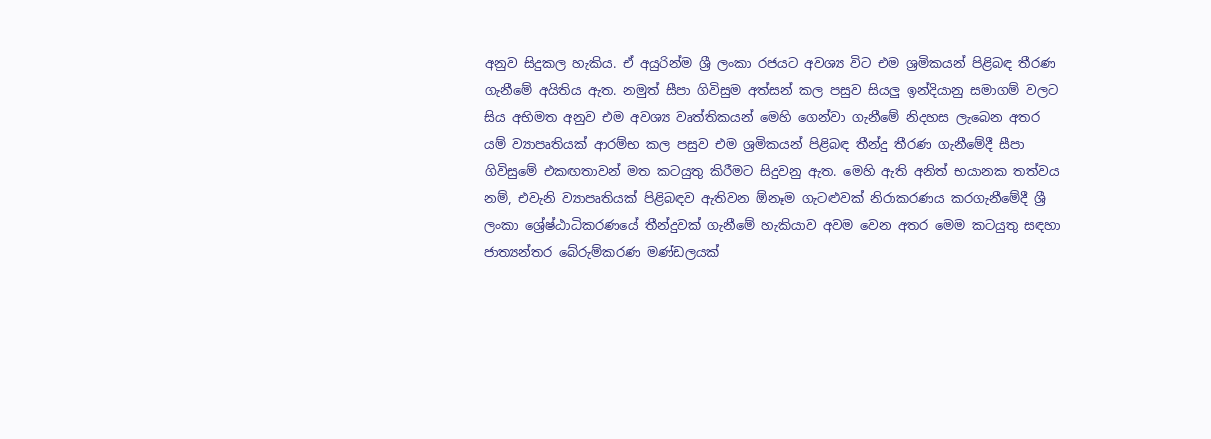අනුව සිදුකල හැකිය. ඒ අයුරින්ම ශ්‍රී ලංකා රජයට අවශ්‍ය විට එම ශ්‍රමිකයන් පිළිබඳ තීරණ ගැනීමේ අයිතිය ඇත. නමුත් සීපා ගිවිසුම අත්සන් කල පසුව සියලු ඉන්දියානු සමාගම් වලට සිය අභිමත අනුව එම අවශ්‍ය වෘත්තිකයන් මෙහි ගෙන්වා ගැනීමේ නිදහස ලැබෙන අතර යම් ව්‍යාපෘතියක් ආරම්භ කල පසුව එම ශ්‍රමිකයන් පිළිබඳ තීන්දු තීරණ ගැනීමේදී සීපා ගිවිසුමේ එකඟතාවන් මත කටයුතු කිරීමට සිදුවනු ඇත. මෙහි ඇති අනිත් භයානක තත්වය නම්, එවැනි ව්‍යාපෘතියක් පිළිබඳව ඇතිවන ඕනෑම ගැටළුවක් නිරාකරණය කරගැනීමේදී ශ්‍රී ලංකා ශ්‍රේෂ්ඨාධිකරණයේ තීන්දුවක් ගැනීමේ හැකියාව අවම වෙන අතර මෙම කටයුතු සඳහා ජාත්‍යන්තර බේරුම්කරණ මණ්ඩලයක්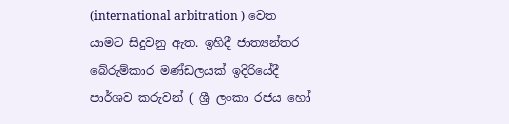(international arbitration ) වෙත යාමට සිදුවනු ඇත. ඉහිදී ජාත්‍යන්තර බේරුම්කාර මණ්ඩලයක් ඉදිරියේදී පාර්ශව කරුවන් ( ශ්‍රී ලංකා රජය හෝ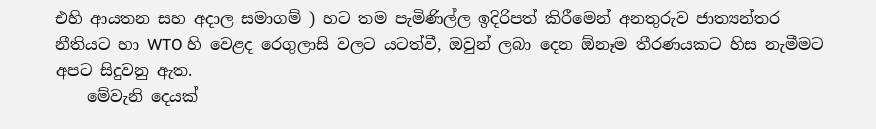එහි ආයතන සහ අදාල සමාගම් ) හට තම පැමිණිල්ල ඉදිරිපත් කිරීමෙන් අනතුරුව ජාත්‍යන්තර නීතියට හා WTO හි වෙළද රෙගුලාසි වලට යටත්වී, ඔවුන් ලබා දෙන ඕනෑම තීරණයකට හිස නැමීමට අපට සිදුවනු ඇත.
    මේවැනි දෙයක්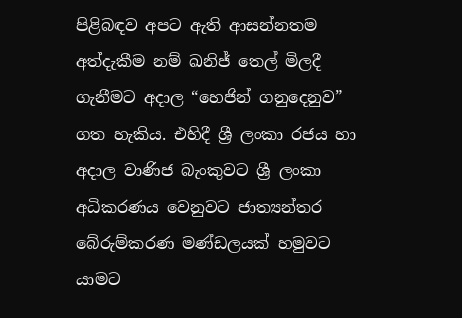පිළිබඳව අපට ඇති ආසන්නතම අත්දැකීම නම් ඛනිජ් තෙල් මිලදී ගැනීමට අදාල “හෙජින් ගනුදෙනුව” ගත හැකිය. එහිදී ශ්‍රී ලංකා රජය හා අදාල වාණිජ බැංකුවට ශ්‍රී ලංකා අධිකරණය වෙනුවට ජාත්‍යන්තර බේරුම්කරණ මණ්ඩලයක් හමුවට යාමට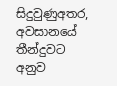සිදුවුණුඅතර, අවසානයේ තීන්දුවට අනුව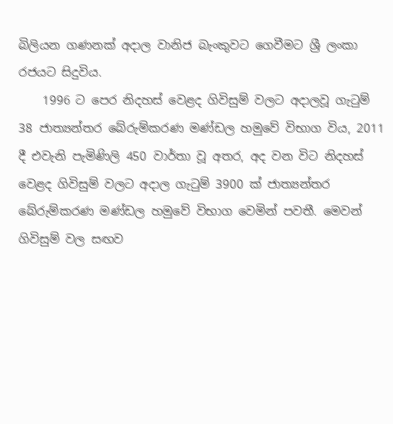බිලියන ගණනක් අදාල වානිජ බැංකුවට ගෙවීමට ශ්‍රී ලංකා රජයට සිදුවිය.
    1996 ට පෙර නිදහස් වෙළද ගිවිසුම් වලට අදාලවූ ගැටුම් 38 ජාත්‍යන්තර බේරුම්කරණ මණ්ඩල හමුවේ විභාග විය, 2011 දී එවැනි පැමිණිලි 450 වාර්තා වූ අතර, අද වන විට නිදහස් වෙළද ගිවිසුම් වලට අදාල ගැටුම් 3900 ක් ජාත්‍යන්තර බේරුම්කරණ මණ්ඩල හමුවේ විභාග වෙමින් පවතී. මෙවන් ගිවිසුම් වල සඟව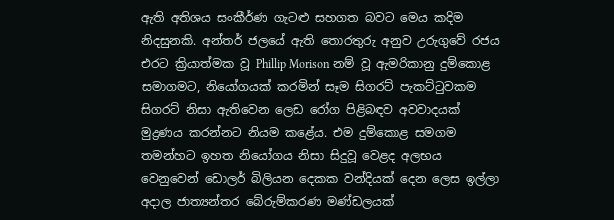ඇති අතිශය සංකීර්ණ ගැටළු සහගත බවට මෙය කදිම නිදසුනකි. අන්තර් ජලයේ ඇති තොරතුරු අනුව උරුගුවේ රජය එරට ක්‍රියාත්මක වූ Phillip Morison නම් වූ ඇමරිකානු දුම්කොළ සමාගමට, නියෝගයක් කරමින් සෑම සිගරට් පැකට්ටුවකම සිගරට් නිසා ඇතිවෙන ලෙඩ රෝග පිළිබඳව අවවාදයක් මුද්‍රණය කරන්නට නියම කළේය. එම දුම්කොළ සමගම තමන්හට ඉහත නියෝගය නිසා සිදුවූ වෙළද අලභය වෙනුවෙන් ඩොලර් බිලියන දෙකක වන්දියක් දෙන ලෙස ඉල්ලා අදාල ජාත්‍යන්තර බේරුම්කරණ මණ්ඩලයක්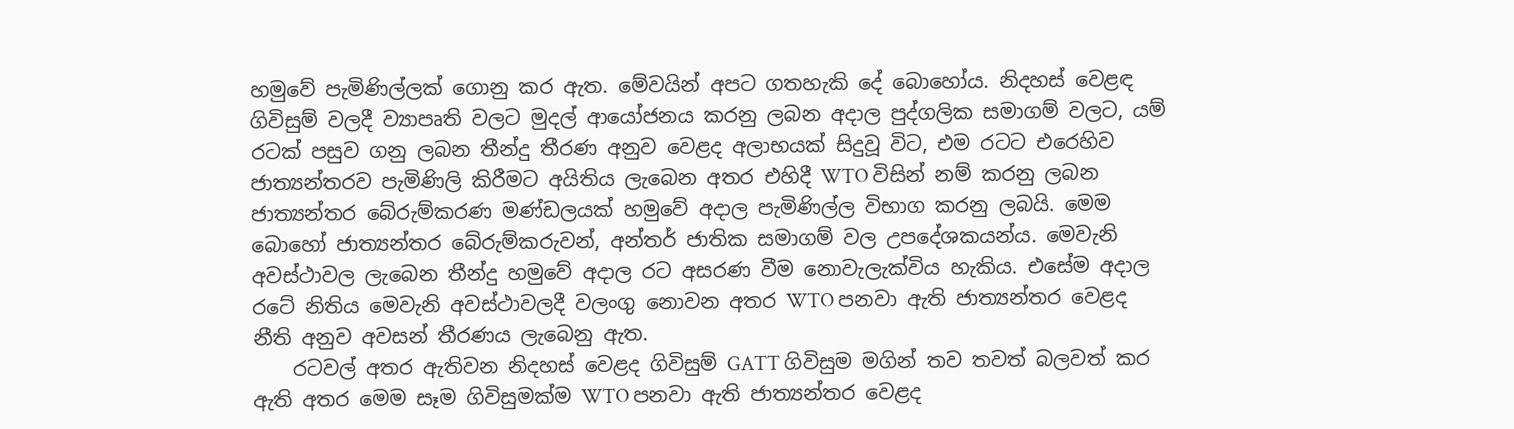හමුවේ පැමිණිල්ලක් ගොනු කර ඇත. මේවයින් අපට ගතහැකි දේ බොහෝය. නිදහස් වෙළඳ ගිවිසුම් වලදී ව්‍යාපෘති වලට මුදල් ආයෝජනය කරනු ලබන අදාල පුද්ගලික සමාගම් වලට, යම් රටක් පසුව ගනු ලබන තීන්දු තීරණ අනුව වෙළද අලාභයක් සිදුවූ විට, එම රටට එරෙහිව ජාත්‍යන්තරව පැමිණිලි කිරීමට අයිතිය ලැබෙන අතර එහිදී WTO විසින් නම් කරනු ලබන ජාත්‍යන්තර බේරුම්කරණ මණ්ඩලයක් හමුවේ අදාල පැමිණිල්ල විභාග කරනු ලබයි. මෙම බොහෝ ජාත්‍යන්තර බේරුම්කරුවන්, අන්තර් ජාතික සමාගම් වල උපදේශකයන්ය. මෙවැනි අවස්ථාවල ලැබෙන තීන්දු හමුවේ අදාල රට අසරණ වීම නොවැලැක්විය හැකිය. එසේම අදාල රටේ නිතිය මෙවැනි අවස්ථාවලදී වලංගු නොවන අතර WTO පනවා ඇති ජාත්‍යන්තර වෙළද නීති අනුව අවසන් තීරණය ලැබෙනු ඇත.
    රටවල් අතර ඇතිවන නිදහස් වෙළද ගිවිසුම් GATT ගිවිසුම මගින් තව තවත් බලවත් කර ඇති අතර මෙම සෑම ගිවිසුමක්ම WTO පනවා ඇති ජාත්‍යන්තර වෙළද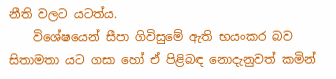නීති වලට යටත්ය.
    විශේෂයෙන් සීපා ගිවිසුමේ ඇති භයංකර බව සිතාමතා යට ගසා හෝ ඒ පිළිබඳ නොදැනුවත් කමින්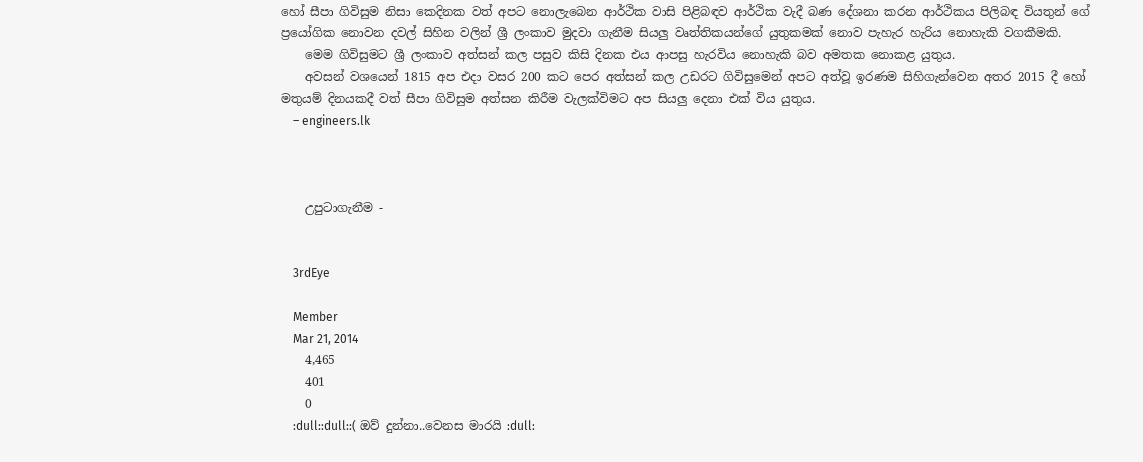හෝ සීපා ගිවිසුම නිසා කෙදිනක වත් අපට නොලැබෙන ආර්ථික වාසි පිළිබඳව ආර්ථික වැදී බණ දේශනා කරන ආර්ථිකය පිලිබඳ වියතුන් ගේ ප්‍රයෝගික නොවන දවල් සිහින වලින් ශ්‍රී ලංකාව මුදවා ගැනීම සියලු වෘත්තිකයන්ගේ යුතුකමක් නොව පැහැර හැරිය නොහැකි වගකීමකි.
    මෙම ගිවිසුමට ශ්‍රී ලංකාව අත්සන් කල පසුව කිසි දිනක එය ආපසු හැරවිය නොහැකි බව අමතක නොකළ යුතුය.
    අවසන් වශයෙන් 1815 අප එදා වසර 200 කට පෙර අත්සන් කල උඩරට ගිවිසුමෙන් අපට අත්වූ ඉරණම සිහිගැන්වෙන අතර 2015 දී හෝ මතුයම් දිනයකදී වත් සීපා ගිවිසුම අත්සන කිරීම වැලක්විමට අප සියලු දෙනා එක් විය යුතුය.
    – engineers.lk



    උපුටාගැනීම -


    3rdEye

    Member
    Mar 21, 2014
    4,465
    401
    0
    :dull::dull::( ඔව් දුන්නා..වෙනස මාරයි :dull: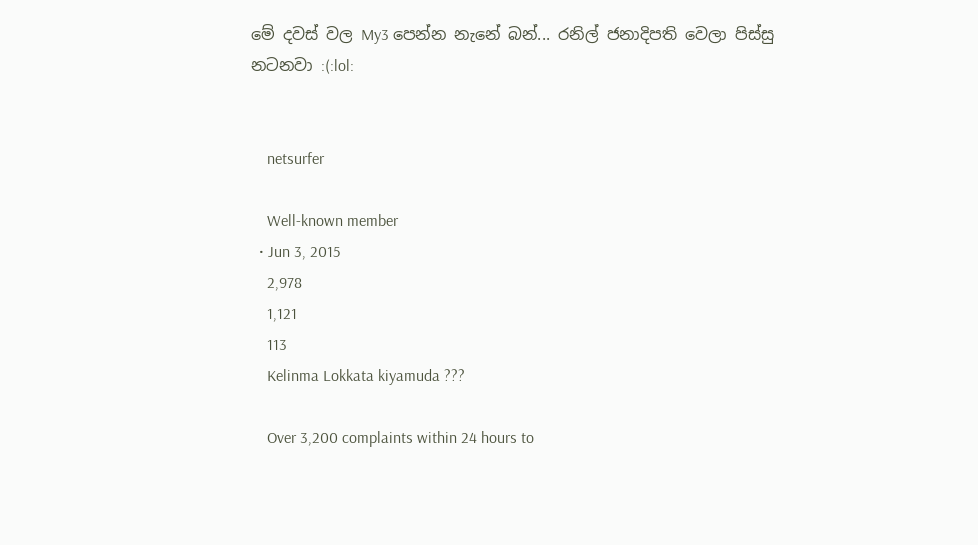මේ දවස් වල My3 පෙන්න නැනේ බන්... රනිල් ජනාදිපති වෙලා පිස්සු නටනවා :(:lol:


    netsurfer

    Well-known member
  • Jun 3, 2015
    2,978
    1,121
    113
    Kelinma Lokkata kiyamuda ???

    Over 3,200 complaints within 24 hours to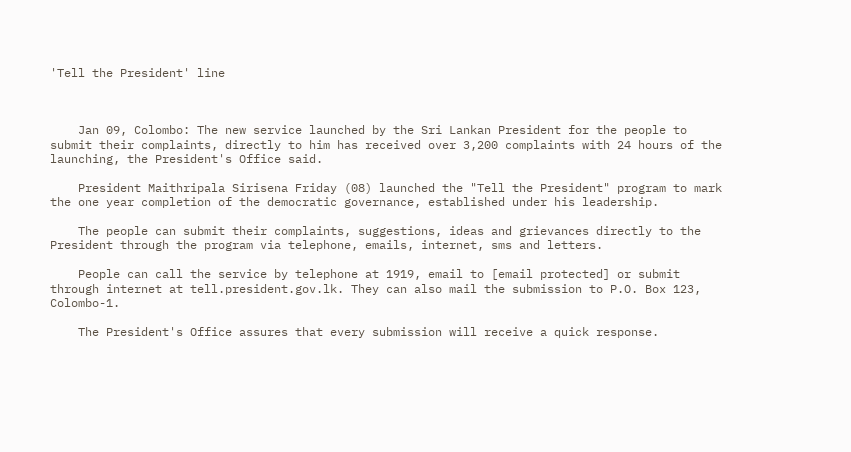'Tell the President' line



    Jan 09, Colombo: The new service launched by the Sri Lankan President for the people to submit their complaints, directly to him has received over 3,200 complaints with 24 hours of the launching, the President's Office said.

    President Maithripala Sirisena Friday (08) launched the "Tell the President" program to mark the one year completion of the democratic governance, established under his leadership.

    The people can submit their complaints, suggestions, ideas and grievances directly to the President through the program via telephone, emails, internet, sms and letters.

    People can call the service by telephone at 1919, email to [email protected] or submit through internet at tell.president.gov.lk. They can also mail the submission to P.O. Box 123, Colombo-1.

    The President's Office assures that every submission will receive a quick response.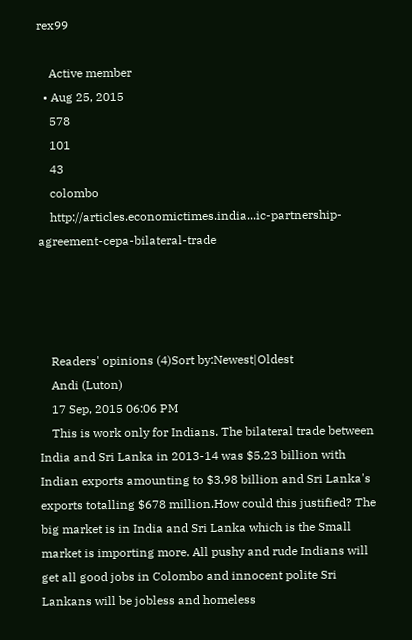rex99

    Active member
  • Aug 25, 2015
    578
    101
    43
    colombo
    http://articles.economictimes.india...ic-partnership-agreement-cepa-bilateral-trade




    Readers' opinions (4)Sort by:Newest|Oldest
    Andi (Luton)
    17 Sep, 2015 06:06 PM
    This is work only for Indians. The bilateral trade between India and Sri Lanka in 2013-14 was $5.23 billion with Indian exports amounting to $3.98 billion and Sri Lanka's exports totalling $678 million.How could this justified? The big market is in India and Sri Lanka which is the Small market is importing more. All pushy and rude Indians will get all good jobs in Colombo and innocent polite Sri Lankans will be jobless and homeless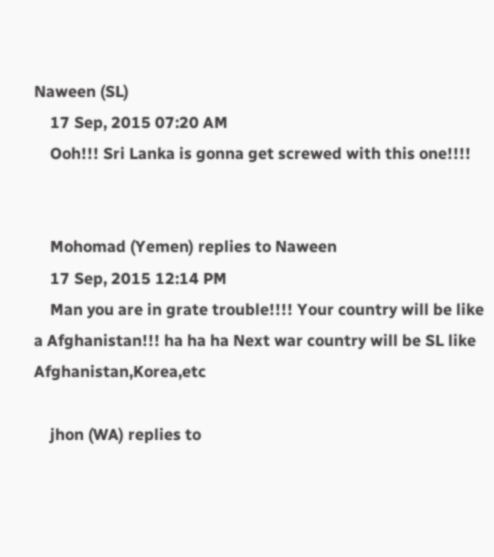Naween (SL)
    17 Sep, 2015 07:20 AM
    Ooh!!! Sri Lanka is gonna get screwed with this one!!!!


    Mohomad (Yemen) replies to Naween
    17 Sep, 2015 12:14 PM
    Man you are in grate trouble!!!! Your country will be like a Afghanistan!!! ha ha ha Next war country will be SL like Afghanistan,Korea,etc

    jhon (WA) replies to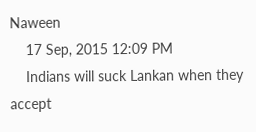Naween
    17 Sep, 2015 12:09 PM
    Indians will suck Lankan when they accept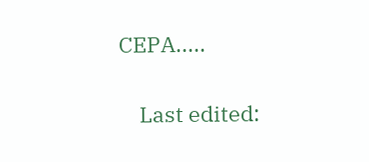CEPA.....

    Last edited: